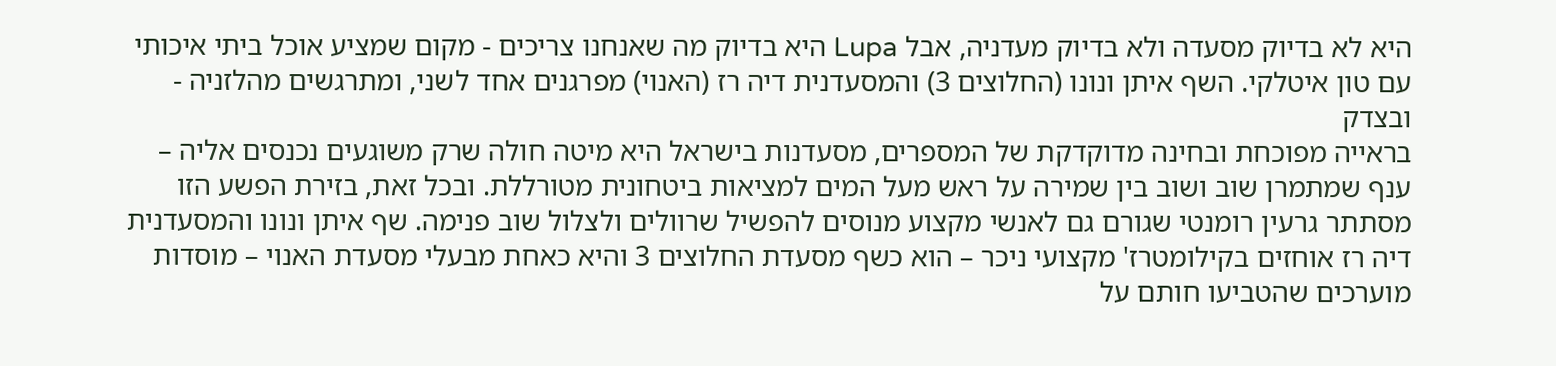היא לא בדיוק מסעדה ולא בדיוק מעדניה, אבל Lupa היא בדיוק מה שאנחנו צריכים - מקום שמציע אוכל ביתי איכותי עם טון איטלקי. השף איתן ונונו (החלוצים 3) והמסעדנית דיה רז (האנוי) מפרגנים אחד לשני, ומתרגשים מהלזניה - ובצדק
בראייה מפוכחת ובחינה מדוקדקת של המספרים, מסעדנות בישראל היא מיטה חולה שרק משוגעים נכנסים אליה – ענף שמתמרן שוב ושוב בין שמירה על ראש מעל המים למציאות ביטחונית מטורללת. ובכל זאת, בזירת הפשע הזו מסתתר גרעין רומנטי שגורם גם לאנשי מקצוע מנוסים להפשיל שרוולים ולצלול שוב פנימה. שף איתן ונונו והמסעדנית דיה רז אוחזים בקילומטרז' מקצועי ניכר – הוא כשף מסעדת החלוצים 3 והיא כאחת מבעלי מסעדת האנוי – מוסדות מוערכים שהטביעו חותם על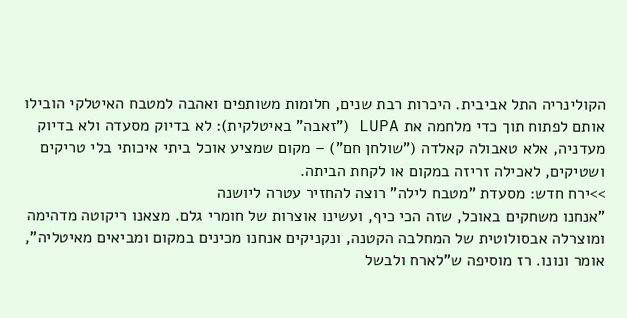הקולינריה התל אביבית. היכרות רבת שנים, חלומות משותפים ואהבה למטבח האיטלקי הובילו אותם לפתוח תוך כדי מלחמה את LUPA ("זאבה" באיטלקית): לא בדיוק מסעדה ולא בדיוק מעדניה, אלא טאבולה קאלדה ("שולחן חם") – מקום שמציע אוכל ביתי איכותי בלי טריקים ושטיקים, לאכילה זריזה במקום או לקחת הביתה.
>>ירח חדש: מסעדת "מטבח לילה" רוצה להחזיר עטרה ליושנה
"אנחנו משחקים באוכל, שזה הכי כיף, ועשינו אוצרות של חומרי גלם. מצאנו ריקוטה מדהימה ומוצרלה אבסולוטית של המחלבה הקטנה, ונקניקים אנחנו מכינים במקום ומביאים מאיטליה", אומר ונונו. רז מוסיפה ש"לארח ולבשל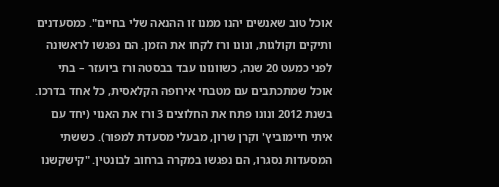אוכל טוב שאנשים יהנו ממנו זו ההנאה שלי בחיים". כמסעדנים ותיקים וקולגות, ונונו ורז לקחו את הזמן. הם נפגשו לראשונה לפני כמעט 20 שנה, כשוונונו עבד בבסטה ורז ביועזר – בתי אוכל שמתכתבים עם מטבחי אירופה הקלאסית, כל אחד בדרכו. בשנת 2012 ונונו פתח את החלוצים 3 ורז את האנוי (יחד עם איתי חיימוביץ' וקרן שרון, מבעלי מסעדת למפור). כששתי המסעדות נסגרו, הם נפגשו במקרה ברחוב לבונטין. "קישקשנו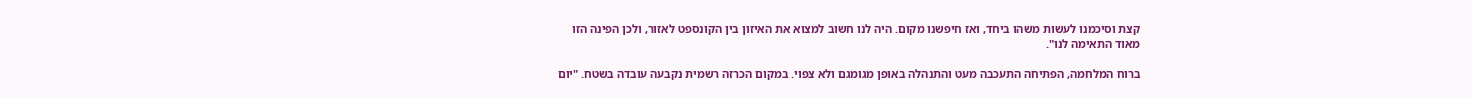קצת וסיכמנו לעשות משהו ביחד, ואז חיפשנו מקום. היה לנו חשוב למצוא את האיזון בין הקונספט לאזור, ולכן הפינה הזו מאוד התאימה לנו".

ברוח המלחמה, הפתיחה התעכבה מעט והתנהלה באופן מגומגם ולא צפוי. במקום הכרזה רשמית נקבעה עובדה בשטח. "יום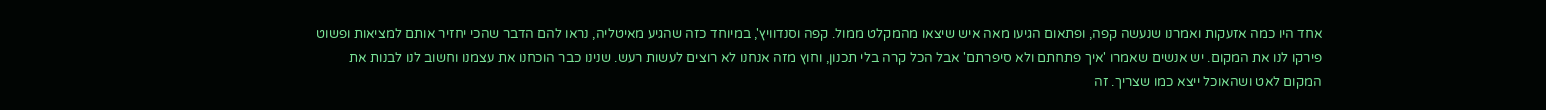אחד היו כמה אזעקות ואמרנו שנעשה קפה, ופתאום הגיעו מאה איש שיצאו מהמקלט ממול. קפה וסנדוויץ', במיוחד כזה שהגיע מאיטליה, נראו להם הדבר שהכי יחזיר אותם למציאות ופשוט פירקו לנו את המקום. יש אנשים שאמרו 'איך פתחתם ולא סיפרתם' אבל הכל קרה בלי תכנון, וחוץ מזה אנחנו לא רוצים לעשות רעש. שנינו כבר הוכחנו את עצמנו וחשוב לנו לבנות את המקום לאט ושהאוכל ייצא כמו שצריך. זה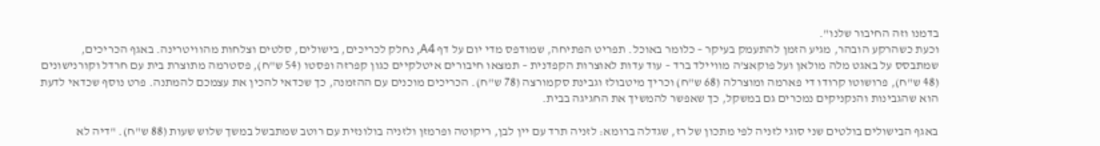בדמנו וזה החיבור שלנו".
וכעת כשהרקע הובהר, מגיע הזמן להתעמק בעיקר – כלומר באוכל. תפריט הפתיחה, שמודפס מדי יום על דף A4, נחלק לכריכים, בישולים, סלטים וצלחות מהוויטרינה. באגף הכריכים, שמתבסס על באגט מלה מולאן ועל פוקאצ'ה מוויילד ברד – עוד עדות לאוצרות הקפדנית – תמצאו חיבורים איטלקיים כגון קפרזה ופסטו (54 ש"ח), פסטרמה מתוצרת בית עם חרדל וקורנישונים (48 ש"ח), פרושוטו קרודו די פארמה ומוצרלה (68 ש"ח) וכריך מיטבולז וגבינת סקמורצה (78 ש"ח). הכריכים מוכנים עם ההזמנה, כך שכדאי להכין את עצמכם להמתנה. פרט נוסף שכדאי לדעת הוא שהגבינות והנקניקים נמכרים גם במשקל, כך שאפשר להמשיך את החגיגה בבית.

באגף הבישולים בולטים שני סוגי לזניה לפי מתכון של רז, שגדלה ברומא: לזניה תרד עם יין לבן, ריקוטה ופרמזן ולזניה בולונזית עם רוטב שמתבשל במשך שלוש שעות (88 ש"ח). "דיה לא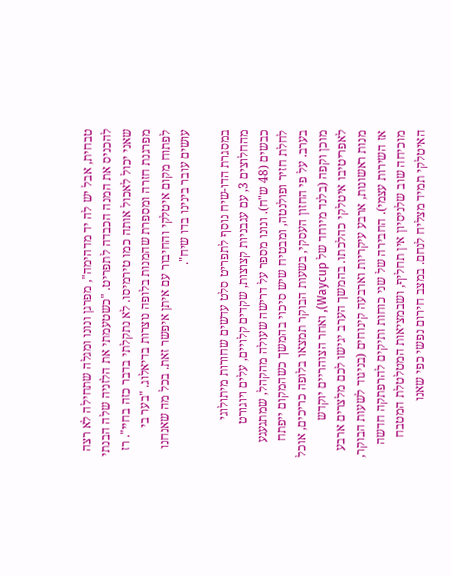טבחית, אבל יש לה יד מדהימה", מפרגן ונונו ומגלה שתחילה לא רצה להכניס את המנה הכבדה לתפריט. "כשטעמתי את הלזניה שלה הבנתי שאני יכול לאכול אותה כמו טירמיסו. לא נתקלתי בדבר כזה בחיי". רז מפרגנת חזרה ומספרת שהמנות בלופה נוצרות בדיאלוג. "בער בי לפתוח מקום איטלקי והחיבור עם איתן איפשר זאת. בכל מה שאנחנו עושים עובר בינינו בדו שיח".

במסגרת הדו-שיח נוסף לתפריט סלט עדשים שחורות מיתולוגי מהחלוצים 3, עם עגבניות קצוצות, שקדים קלויים, עלים ויוגורט כבשים (48 ש"ח). ונונו מספר על דרישה שעולה מהקהל, שמתגעגע לחלת חזיר ופולנטה, ומבטיח שיש סיכוי בהמשך כשהמקום ייפתח בערב. על פי החזון העסקי, בשעות הבוקר תמצאו בלופה כריכים, אוכל מוכן וקפה (בלנד מיוחד של Waycup), ואחר הצוהריים יוקדש לאפריטיבו איטלקי כהלכתו. בהמשך הערב יגישו לכם מלצרים ארבע מנות ראשונות, ארבע עיקריות וארבעה קינוחים (בניגוד לשעות הבוקר, אז השירות עצמי). החבירה של שני כוחות ותיקים להרפתקה חדשה מוכיחה שוב שלניסיון אין תחליף, ושבמציאות המטלטלת המטבח האיטלקי תמיד מצליח לנחם. במצב חירום נפשי כפי שאנו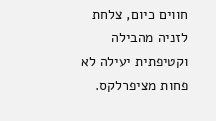חווים כיום, צלחת לזניה מהבילה וקטיפתית יעילה לא פחות מציפרלקס.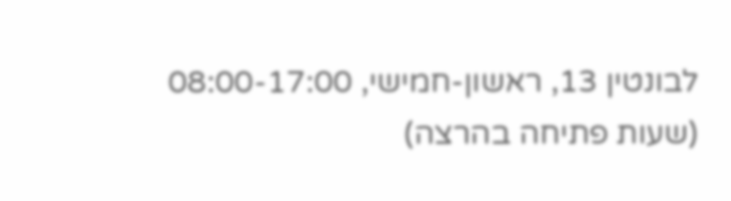לבונטין 13, ראשון-חמישי, 08:00-17:00 (שעות פתיחה בהרצה)